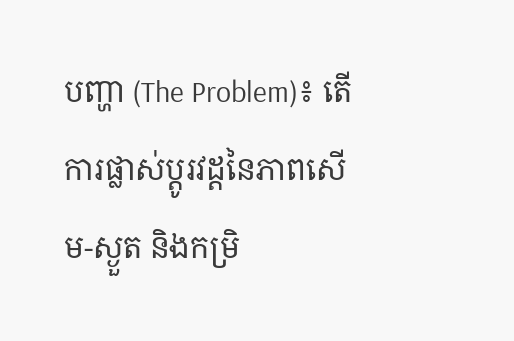បញ្ហា (The Problem)៖ តើការផ្លាស់ប្តូរវដ្ដនៃភាពសើម-ស្ងួត និងកម្រិ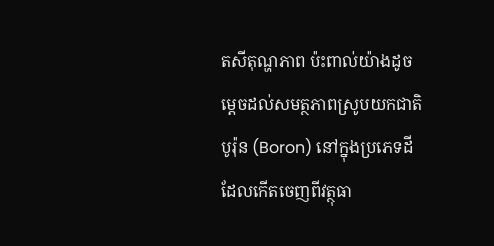តសីតុណ្ហភាព ប៉ះពាល់យ៉ាងដូចម្តេចដល់សមត្ថភាពស្រូបយកជាតិបូរ៉ុន (Boron) នៅក្នុងប្រភេទដីដែលកើតចេញពីវត្ថុធា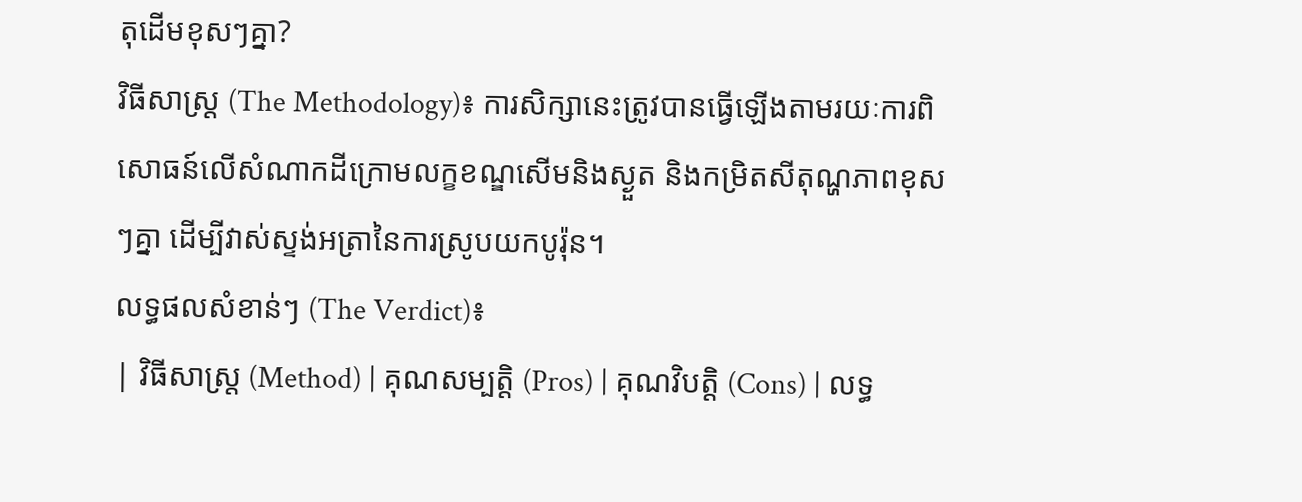តុដើមខុសៗគ្នា?
វិធីសាស្ត្រ (The Methodology)៖ ការសិក្សានេះត្រូវបានធ្វើឡើងតាមរយៈការពិសោធន៍លើសំណាកដីក្រោមលក្ខខណ្ឌសើមនិងស្ងួត និងកម្រិតសីតុណ្ហភាពខុសៗគ្នា ដើម្បីវាស់ស្ទង់អត្រានៃការស្រូបយកបូរ៉ុន។
លទ្ធផលសំខាន់ៗ (The Verdict)៖
| វិធីសាស្ត្រ (Method) | គុណសម្បត្តិ (Pros) | គុណវិបត្តិ (Cons) | លទ្ធ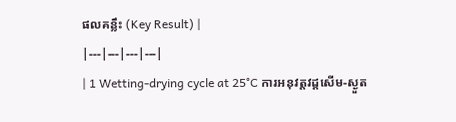ផលគន្លឹះ (Key Result) |
|---|---|---|---|
| 1 Wetting-drying cycle at 25°C ការអនុវត្តវដ្ដសើម-ស្ងួត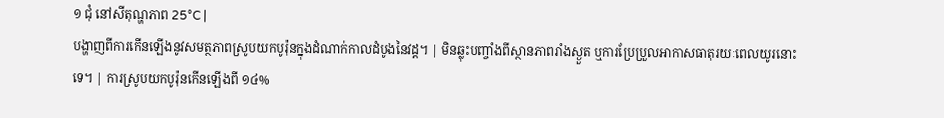១ ជុំ នៅសីតុណ្ហភាព 25°C |
បង្ហាញពីការកើនឡើងនូវសមត្ថភាពស្រូបយកបូរ៉ុនក្នុងដំណាក់កាលដំបូងនៃវដ្ដ។ | មិនឆ្លុះបញ្ចាំងពីស្ថានភាពរាំងស្ងួត ឬការប្រែប្រួលអាកាសធាតុរយៈពេលយូរនោះទេ។ | ការស្រូបយកបូរ៉ុនកើនឡើងពី ១៤%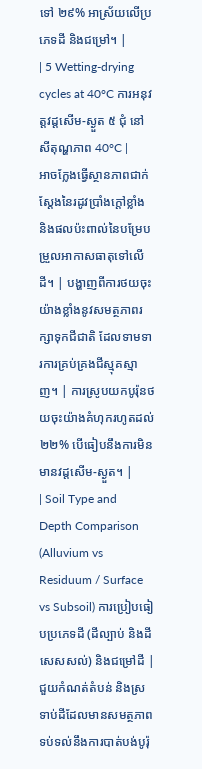ទៅ ២៩% អាស្រ័យលើប្រភេទដី និងជម្រៅ។ |
| 5 Wetting-drying cycles at 40°C ការអនុវត្តវដ្ដសើម-ស្ងួត ៥ ជុំ នៅសីតុណ្ហភាព 40°C |
អាចក្លែងធ្វើស្ថានភាពជាក់ស្តែងនៃរដូវប្រាំងក្តៅខ្លាំង និងផលប៉ះពាល់នៃបម្រែបម្រួលអាកាសធាតុទៅលើដី។ | បង្ហាញពីការថយចុះយ៉ាងខ្លាំងនូវសមត្ថភាពរក្សាទុកជីជាតិ ដែលទាមទារការគ្រប់គ្រងជីស្មុគស្មាញ។ | ការស្រូបយកបូរ៉ុនថយចុះយ៉ាងគំហុករហូតដល់ ២២% បើធៀបនឹងការមិនមានវដ្ដសើម-ស្ងួត។ |
| Soil Type and Depth Comparison (Alluvium vs Residuum / Surface vs Subsoil) ការប្រៀបធៀបប្រភេទដី (ដីល្បាប់ និងដីសេសសល់) និងជម្រៅដី |
ជួយកំណត់តំបន់ និងស្រទាប់ដីដែលមានសមត្ថភាពទប់ទល់នឹងការបាត់បង់បូរ៉ុ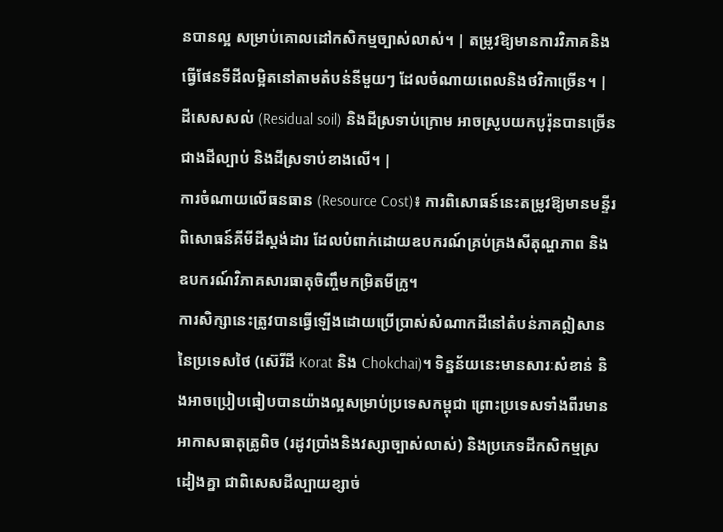នបានល្អ សម្រាប់គោលដៅកសិកម្មច្បាស់លាស់។ | តម្រូវឱ្យមានការវិភាគនិងធ្វើផែនទីដីលម្អិតនៅតាមតំបន់នីមួយៗ ដែលចំណាយពេលនិងថវិកាច្រើន។ | ដីសេសសល់ (Residual soil) និងដីស្រទាប់ក្រោម អាចស្រូបយកបូរ៉ុនបានច្រើនជាងដីល្បាប់ និងដីស្រទាប់ខាងលើ។ |
ការចំណាយលើធនធាន (Resource Cost)៖ ការពិសោធន៍នេះតម្រូវឱ្យមានមន្ទីរពិសោធន៍គីមីដីស្តង់ដារ ដែលបំពាក់ដោយឧបករណ៍គ្រប់គ្រងសីតុណ្ហភាព និងឧបករណ៍វិភាគសារធាតុចិញ្ចឹមកម្រិតមីក្រូ។
ការសិក្សានេះត្រូវបានធ្វើឡើងដោយប្រើប្រាស់សំណាកដីនៅតំបន់ភាគឦសាននៃប្រទេសថៃ (ស៊េរីដី Korat និង Chokchai)។ ទិន្នន័យនេះមានសារៈសំខាន់ និងអាចប្រៀបធៀបបានយ៉ាងល្អសម្រាប់ប្រទេសកម្ពុជា ព្រោះប្រទេសទាំងពីរមានអាកាសធាតុត្រូពិច (រដូវប្រាំងនិងវស្សាច្បាស់លាស់) និងប្រភេទដីកសិកម្មស្រដៀងគ្នា ជាពិសេសដីល្បាយខ្សាច់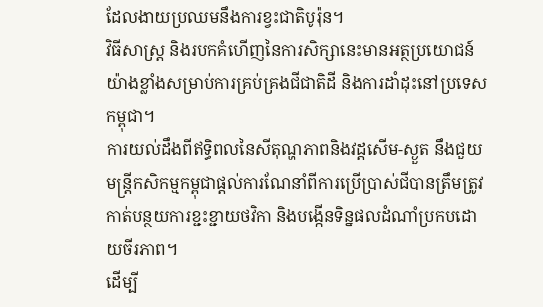ដែលងាយប្រឈមនឹងការខ្វះជាតិបូរ៉ុន។
វិធីសាស្ត្រ និងរបកគំហើញនៃការសិក្សានេះមានអត្ថប្រយោជន៍យ៉ាងខ្លាំងសម្រាប់ការគ្រប់គ្រងជីជាតិដី និងការដាំដុះនៅប្រទេសកម្ពុជា។
ការយល់ដឹងពីឥទ្ធិពលនៃសីតុណ្ហភាពនិងវដ្ដសើម-ស្ងួត នឹងជួយមន្ត្រីកសិកម្មកម្ពុជាផ្តល់ការណែនាំពីការប្រើប្រាស់ជីបានត្រឹមត្រូវ កាត់បន្ថយការខ្ជះខ្ជាយថវិកា និងបង្កើនទិន្នផលដំណាំប្រកបដោយចីរភាព។
ដើម្បី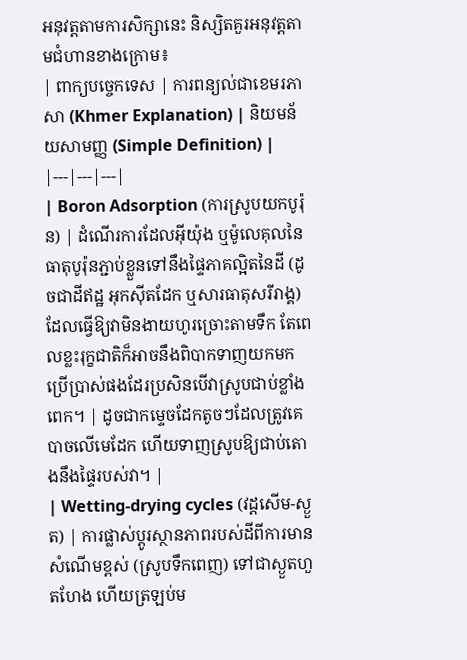អនុវត្តតាមការសិក្សានេះ និស្សិតគួរអនុវត្តតាមជំហានខាងក្រោម៖
| ពាក្យបច្ចេកទេស | ការពន្យល់ជាខេមរភាសា (Khmer Explanation) | និយមន័យសាមញ្ញ (Simple Definition) |
|---|---|---|
| Boron Adsorption (ការស្រូបយកបូរ៉ុន) | ដំណើរការដែលអ៊ីយ៉ុង ឬម៉ូលេគុលនៃធាតុបូរ៉ុនភ្ជាប់ខ្លួនទៅនឹងផ្ទៃភាគល្អិតនៃដី (ដូចជាដីឥដ្ឋ អុកស៊ីតដែក ឬសារធាតុសរីរាង្គ) ដែលធ្វើឱ្យវាមិនងាយហូរច្រោះតាមទឹក តែពេលខ្លះរុក្ខជាតិក៏អាចនឹងពិបាកទាញយកមកប្រើប្រាស់ផងដែរប្រសិនបើវាស្រូបជាប់ខ្លាំងពេក។ | ដូចជាកម្ទេចដែកតូចៗដែលត្រូវគេបាចលើមេដែក ហើយទាញស្រូបឱ្យជាប់តោងនឹងផ្ទៃរបស់វា។ |
| Wetting-drying cycles (វដ្ដសើម-ស្ងួត) | ការផ្លាស់ប្តូរស្ថានភាពរបស់ដីពីការមានសំណើមខ្ពស់ (ស្រូបទឹកពេញ) ទៅជាស្ងួតហួតហែង ហើយត្រឡប់ម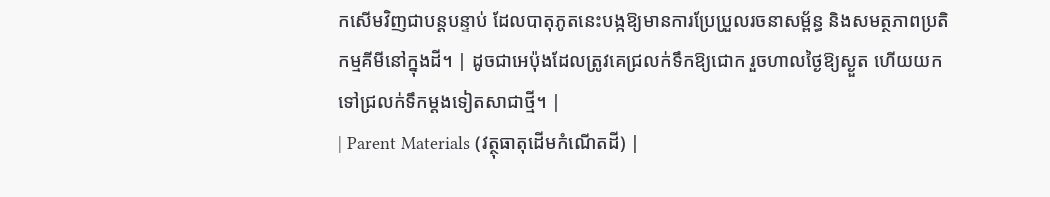កសើមវិញជាបន្តបន្ទាប់ ដែលបាតុភូតនេះបង្កឱ្យមានការប្រែប្រួលរចនាសម្ព័ន្ធ និងសមត្ថភាពប្រតិកម្មគីមីនៅក្នុងដី។ | ដូចជាអេប៉ុងដែលត្រូវគេជ្រលក់ទឹកឱ្យជោក រួចហាលថ្ងៃឱ្យស្ងួត ហើយយកទៅជ្រលក់ទឹកម្តងទៀតសាជាថ្មី។ |
| Parent Materials (វត្ថុធាតុដើមកំណើតដី) |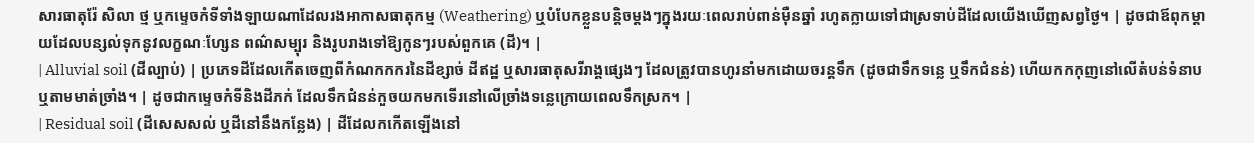សារធាតុរ៉ែ សិលា ថ្ម ឬកម្ទេចកំទីទាំងឡាយណាដែលរងអាកាសធាតុកម្ម (Weathering) ឬបំបែកខ្លួនបន្តិចម្តងៗក្នុងរយៈពេលរាប់ពាន់ម៉ឺនឆ្នាំ រហូតក្លាយទៅជាស្រទាប់ដីដែលយើងឃើញសព្វថ្ងៃ។ | ដូចជាឪពុកម្តាយដែលបន្សល់ទុកនូវលក្ខណៈហ្សែន ពណ៌សម្បុរ និងរូបរាងទៅឱ្យកូនៗរបស់ពួកគេ (ដី)។ |
| Alluvial soil (ដីល្បាប់) | ប្រភេទដីដែលកើតចេញពីកំណកកករនៃដីខ្សាច់ ដីឥដ្ឋ ឬសារធាតុសរីរាង្គផ្សេងៗ ដែលត្រូវបានហូរនាំមកដោយចរន្តទឹក (ដូចជាទឹកទន្លេ ឬទឹកជំនន់) ហើយកកកុញនៅលើតំបន់ទំនាប ឬតាមមាត់ច្រាំង។ | ដូចជាកម្ទេចកំទីនិងដីភក់ ដែលទឹកជំនន់កួចយកមកទើរនៅលើច្រាំងទន្លេក្រោយពេលទឹកស្រក។ |
| Residual soil (ដីសេសសល់ ឬដីនៅនឹងកន្លែង) | ដីដែលកកើតឡើងនៅ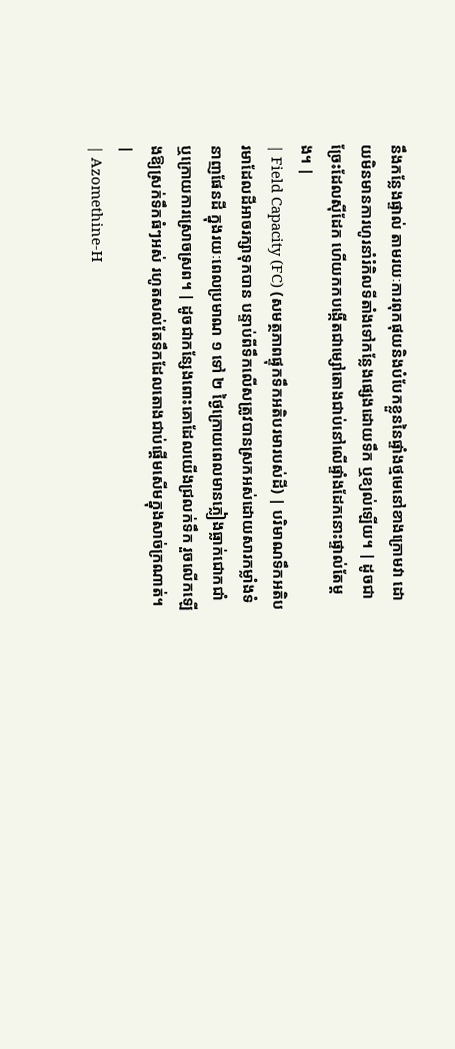នឹងកន្លែងផ្ទាល់ តាមរយៈការពុកផុយនិងបំបែកខ្លួននៃផ្ទាំងថ្មមេនៅខាងក្រោមវា ដោយមិនមានការហូរនាំរំកិលទីតាំងទៅកន្លែងផ្សេងដោយទឹក ឬខ្យល់ឡើយ។ | ដូចជាច្រែះដែលស៊ីដែក ហើយកកបង្កើតជាម្សៅតោងជាប់នៅលើផ្ទាំងដែកនោះផ្ទាល់តែម្តង។ |
| Field Capacity (FC) (សមត្ថភាពផ្ទុកទឹកអតិបរមារបស់ដី) | បរិមាណទឹកអតិបរមាដែលដីអាចរក្សាទុកបាន បន្ទាប់ពីទឹកលើសត្រូវបានស្រកអស់ដោយសារកម្លាំងទំនាញផែនដី ក្នុងរយៈពេលប្រមាណ ១ ទៅ ២ ថ្ងៃក្រោយពេលមានភ្លៀងធ្លាក់ជោកជាំ ឬក្រោយការស្រោចស្រព។ | ដូចជាកន្សែងពោះគោដែលយើងជ្រលក់ទឹក រួចលើកឡើងឱ្យស្រក់ទឹកធំៗអស់ រហូតសល់តែទឹកដែលតោងជាប់ផ្តើមសើមក្នុងសាច់ក្រណាត់។ |
| Azomethine-H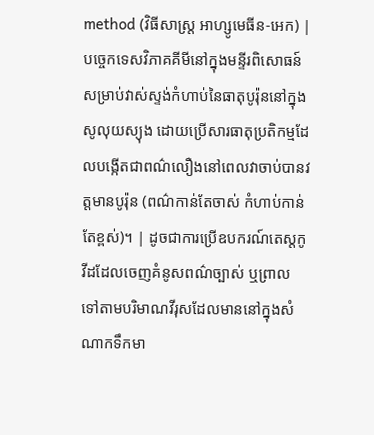method (វិធីសាស្ត្រ អាហ្សូមេធីន-អេក) | បច្ចេកទេសវិភាគគីមីនៅក្នុងមន្ទីរពិសោធន៍សម្រាប់វាស់ស្ទង់កំហាប់នៃធាតុបូរ៉ុននៅក្នុងសូលុយស្យុង ដោយប្រើសារធាតុប្រតិកម្មដែលបង្កើតជាពណ៌លឿងនៅពេលវាចាប់បានវត្តមានបូរ៉ុន (ពណ៌កាន់តែចាស់ កំហាប់កាន់តែខ្ពស់)។ | ដូចជាការប្រើឧបករណ៍តេស្តកូវីដដែលចេញគំនូសពណ៌ច្បាស់ ឬព្រាល ទៅតាមបរិមាណវីរុសដែលមាននៅក្នុងសំណាកទឹកមា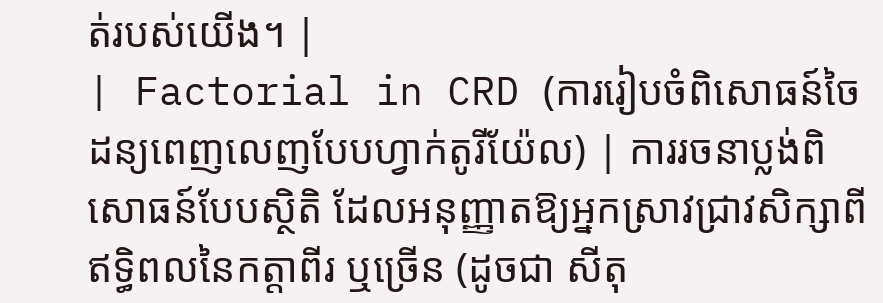ត់របស់យើង។ |
| Factorial in CRD (ការរៀបចំពិសោធន៍ចៃដន្យពេញលេញបែបហ្វាក់តូរីយ៉ែល) | ការរចនាប្លង់ពិសោធន៍បែបស្ថិតិ ដែលអនុញ្ញាតឱ្យអ្នកស្រាវជ្រាវសិក្សាពីឥទ្ធិពលនៃកត្តាពីរ ឬច្រើន (ដូចជា សីតុ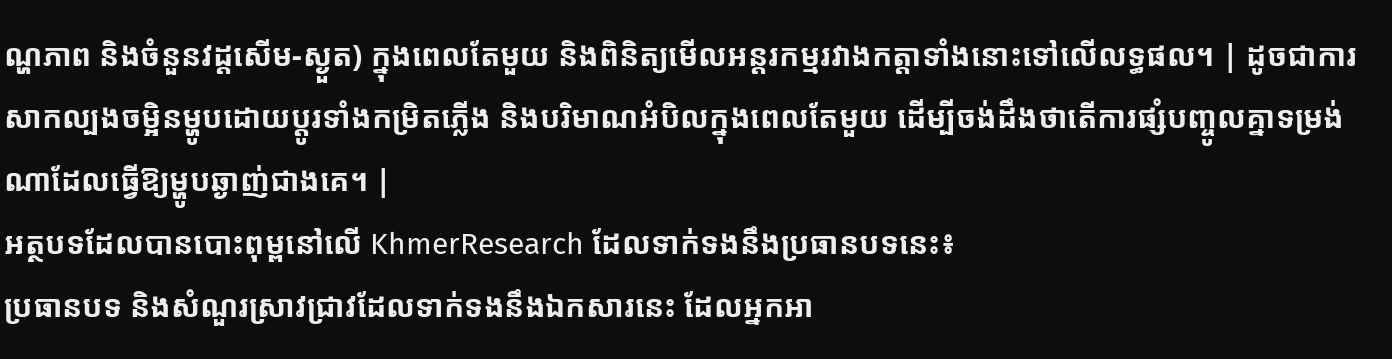ណ្ហភាព និងចំនួនវដ្ដសើម-ស្ងួត) ក្នុងពេលតែមួយ និងពិនិត្យមើលអន្តរកម្មរវាងកត្តាទាំងនោះទៅលើលទ្ធផល។ | ដូចជាការសាកល្បងចម្អិនម្ហូបដោយប្តូរទាំងកម្រិតភ្លើង និងបរិមាណអំបិលក្នុងពេលតែមួយ ដើម្បីចង់ដឹងថាតើការផ្សំបញ្ចូលគ្នាទម្រង់ណាដែលធ្វើឱ្យម្ហូបឆ្ងាញ់ជាងគេ។ |
អត្ថបទដែលបានបោះពុម្ពនៅលើ KhmerResearch ដែលទាក់ទងនឹងប្រធានបទនេះ៖
ប្រធានបទ និងសំណួរស្រាវជ្រាវដែលទាក់ទងនឹងឯកសារនេះ ដែលអ្នកអា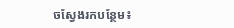ចស្វែងរកបន្ថែម៖